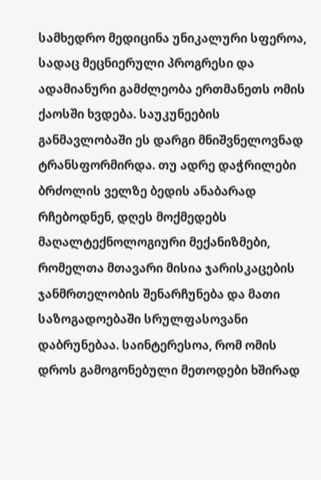სამხედრო მედიცინა უნიკალური სფეროა, სადაც მეცნიერული პროგრესი და ადამიანური გამძლეობა ერთმანეთს ომის ქაოსში ხვდება. საუკუნეების განმავლობაში ეს დარგი მნიშვნელოვნად ტრანსფორმირდა. თუ ადრე დაჭრილები ბრძოლის ველზე ბედის ანაბარად რჩებოდნენ, დღეს მოქმედებს მაღალტექნოლოგიური მექანიზმები, რომელთა მთავარი მისია ჯარისკაცების ჯანმრთელობის შენარჩუნება და მათი საზოგადოებაში სრულფასოვანი დაბრუნებაა. საინტერესოა, რომ ომის დროს გამოგონებული მეთოდები ხშირად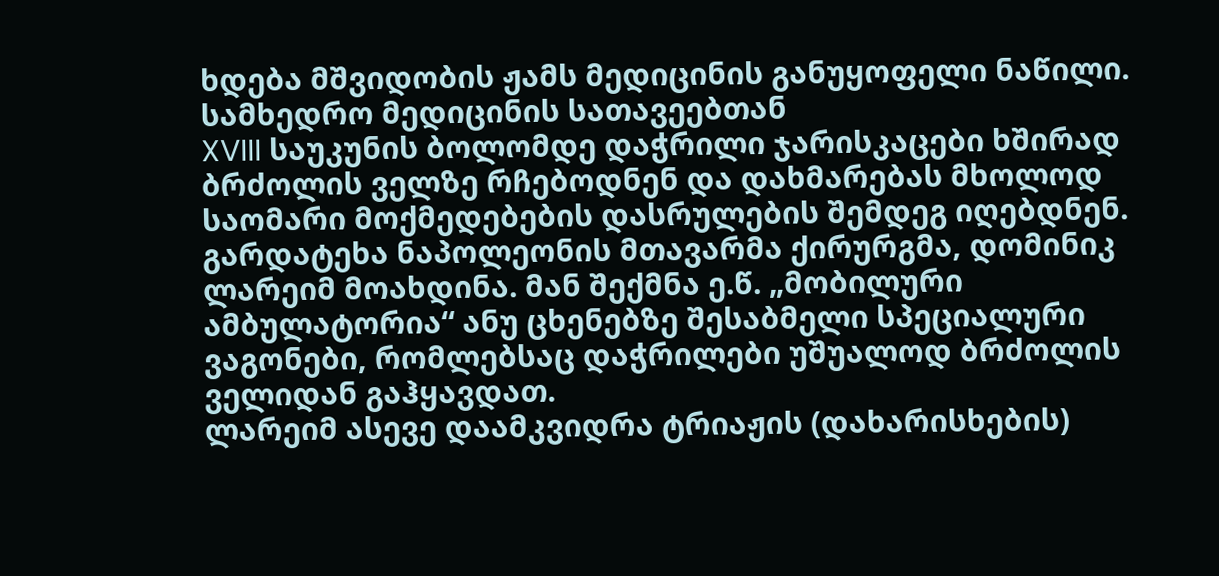ხდება მშვიდობის ჟამს მედიცინის განუყოფელი ნაწილი.
სამხედრო მედიცინის სათავეებთან
XVIII საუკუნის ბოლომდე დაჭრილი ჯარისკაცები ხშირად ბრძოლის ველზე რჩებოდნენ და დახმარებას მხოლოდ საომარი მოქმედებების დასრულების შემდეგ იღებდნენ. გარდატეხა ნაპოლეონის მთავარმა ქირურგმა, დომინიკ ლარეიმ მოახდინა. მან შექმნა ე.წ. „მობილური ამბულატორია“ ანუ ცხენებზე შესაბმელი სპეციალური ვაგონები, რომლებსაც დაჭრილები უშუალოდ ბრძოლის ველიდან გაჰყავდათ.
ლარეიმ ასევე დაამკვიდრა ტრიაჟის (დახარისხების)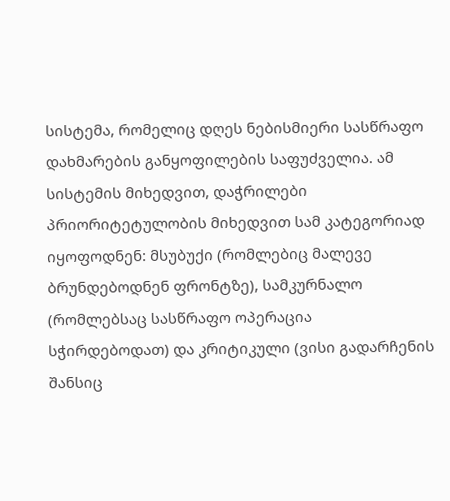სისტემა, რომელიც დღეს ნებისმიერი სასწრაფო დახმარების განყოფილების საფუძველია. ამ სისტემის მიხედვით, დაჭრილები პრიორიტეტულობის მიხედვით სამ კატეგორიად იყოფოდნენ: მსუბუქი (რომლებიც მალევე ბრუნდებოდნენ ფრონტზე), სამკურნალო (რომლებსაც სასწრაფო ოპერაცია სჭირდებოდათ) და კრიტიკული (ვისი გადარჩენის შანსიც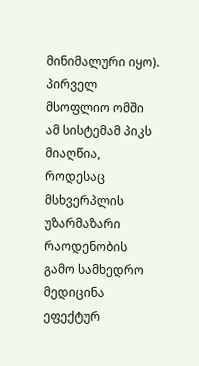მინიმალური იყო). პირველ მსოფლიო ომში ამ სისტემამ პიკს მიაღწია, როდესაც მსხვერპლის უზარმაზარი რაოდენობის გამო სამხედრო მედიცინა ეფექტურ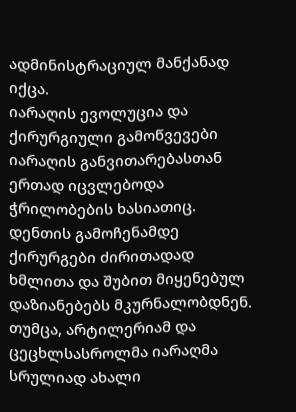ადმინისტრაციულ მანქანად იქცა.
იარაღის ევოლუცია და ქირურგიული გამოწვევები
იარაღის განვითარებასთან ერთად იცვლებოდა ჭრილობების ხასიათიც. დენთის გამოჩენამდე ქირურგები ძირითადად ხმლითა და შუბით მიყენებულ დაზიანებებს მკურნალობდნენ. თუმცა, არტილერიამ და ცეცხლსასროლმა იარაღმა სრულიად ახალი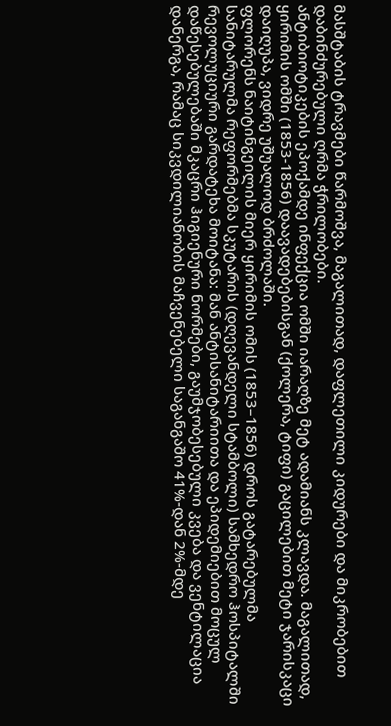მასშტაბის ტრავმები წარმოშვა, მაგალითად, დაფლეთილი კიდურები და მიკრობებით დაბინძურებული ღრმა ჭრილობები.
ანტიბიოტიკების ეპოქამდე ინფექცია ომში იარაღზე მეტ ადამიანს კლავდა. მაგალითად, ყირიმის ომში (1853-1856) დაავადებებისგან (ქოლერა, ტიფი) გაცილებით მეტი ჯარისკაცი დაიღუპა, ვიდრე უშუალოდ ბრძოლაში.
ფლორენს ნაიტინგეილის მიერ ყირიმის ომის (1853–1856) დროს გატარებულმა სანიტარულმა რეფორმებმა სკუტარის (დღევანდელი სტამბოლი) სამხედრო ჰოსპიტალში რევოლუციური გარდატეხა მოიტანა: მან ანტისანიტარიითა და ეპიდემიებით მოცულ დაწესებულებაში მკაცრი ჰიგიენური ნორმები, გაუმჯობესებული კვება და ვენტილაცია დანერგა, რამაც სიკვდილიანობის მაჩვენებელი საგანგაშო 41%-დან 2%-მდე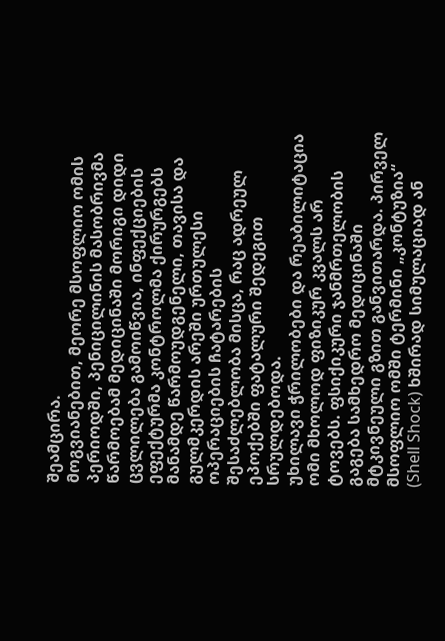შეამცირა.
მოგვიანებით, მეორე მსოფლიო ომის პერიოდში, პენიცილინის მასობრივმა წარმოებამ მედიცინაში მორიგი დიდი ცვლილება გამოიწვია, ინფექციების ეფექტურმა კონტროლმა ქირურგებს მანამდე წარმოუდგენელი, თავისა და გულმკერდის არეში ურთულესი ოპერაციების ჩატარების შესაძლებლობა მისცა, რაც ადრეულ ეპოქებში ფატალური შედეგით სრულდებოდა.
უხილავი ჭრილობები და რეაბილიტაცია
ომი მხოლოდ ფიზიკურ კვალს არ ტოვებს. ფსიქიკური ჯანმრთელობის გაგება სამხედრო მედიცინაში მტკივნეული გზით განვითარდა. პირველ მსოფლიო ომში ტერმინი „კონტუზია“ (Shell Shock) ხშირად სიმულაციად ან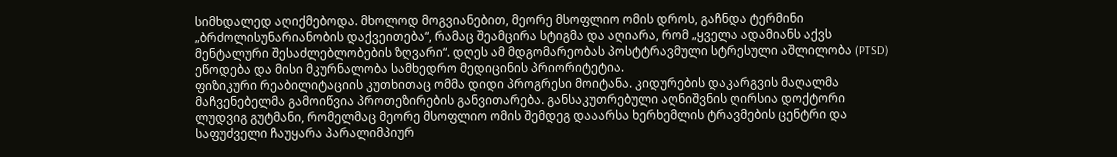სიმხდალედ აღიქმებოდა. მხოლოდ მოგვიანებით, მეორე მსოფლიო ომის დროს, გაჩნდა ტერმინი „ბრძოლისუნარიანობის დაქვეითება“, რამაც შეამცირა სტიგმა და აღიარა, რომ „ყველა ადამიანს აქვს მენტალური შესაძლებლობების ზღვარი“. დღეს ამ მდგომარეობას პოსტტრავმული სტრესული აშლილობა (PTSD) ეწოდება და მისი მკურნალობა სამხედრო მედიცინის პრიორიტეტია.
ფიზიკური რეაბილიტაციის კუთხითაც ომმა დიდი პროგრესი მოიტანა. კიდურების დაკარგვის მაღალმა მაჩვენებელმა გამოიწვია პროთეზირების განვითარება. განსაკუთრებული აღნიშვნის ღირსია დოქტორი ლუდვიგ გუტმანი, რომელმაც მეორე მსოფლიო ომის შემდეგ დააარსა ხერხემლის ტრავმების ცენტრი და საფუძველი ჩაუყარა პარალიმპიურ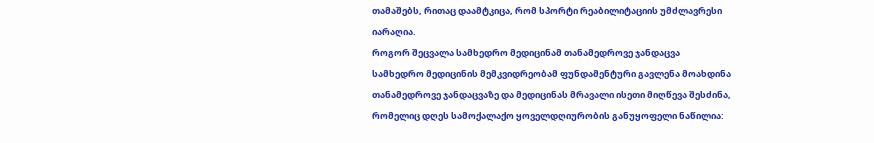თამაშებს, რითაც დაამტკიცა, რომ სპორტი რეაბილიტაციის უმძლავრესი იარაღია.
როგორ შეცვალა სამხედრო მედიცინამ თანამედროვე ჯანდაცვა
სამხედრო მედიცინის მემკვიდრეობამ ფუნდამენტური გავლენა მოახდინა თანამედროვე ჯანდაცვაზე და მედიცინას მრავალი ისეთი მიღწევა შესძინა, რომელიც დღეს სამოქალაქო ყოველდღიურობის განუყოფელი ნაწილია: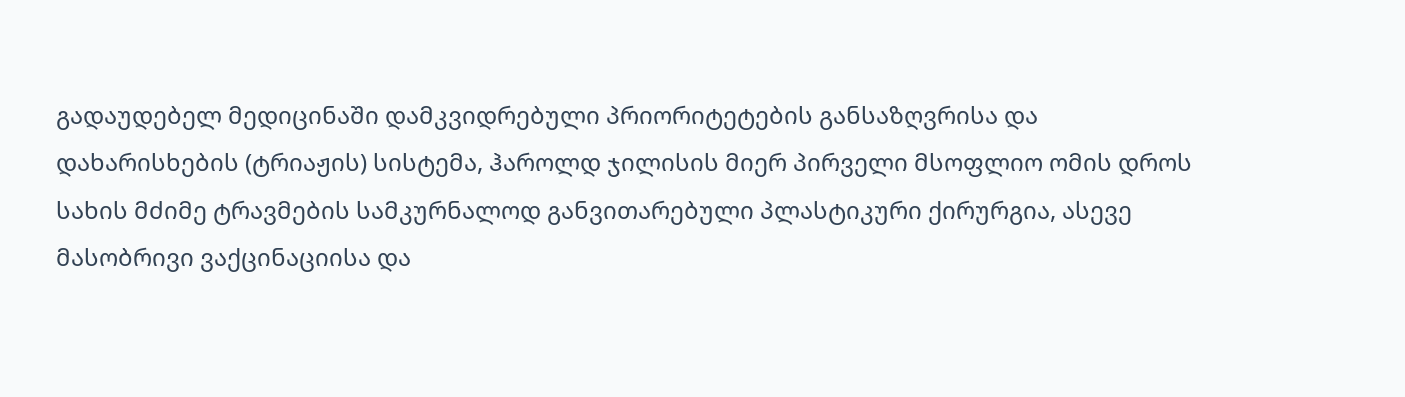გადაუდებელ მედიცინაში დამკვიდრებული პრიორიტეტების განსაზღვრისა და დახარისხების (ტრიაჟის) სისტემა, ჰაროლდ ჯილისის მიერ პირველი მსოფლიო ომის დროს სახის მძიმე ტრავმების სამკურნალოდ განვითარებული პლასტიკური ქირურგია, ასევე მასობრივი ვაქცინაციისა და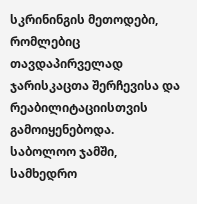სკრინინგის მეთოდები, რომლებიც თავდაპირველად ჯარისკაცთა შერჩევისა და რეაბილიტაციისთვის გამოიყენებოდა.
საბოლოო ჯამში, სამხედრო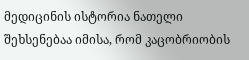მედიცინის ისტორია ნათელი შეხსენებაა იმისა, რომ კაცობრიობის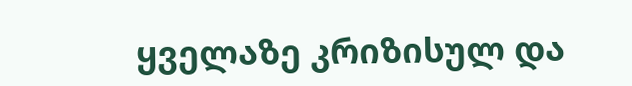ყველაზე კრიზისულ და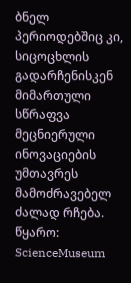ბნელ პერიოდებშიც კი, სიცოცხლის გადარჩენისკენ მიმართული სწრაფვა მეცნიერული ინოვაციების უმთავრეს მამოძრავებელ ძალად რჩება.
წყარო: ScienceMuseum